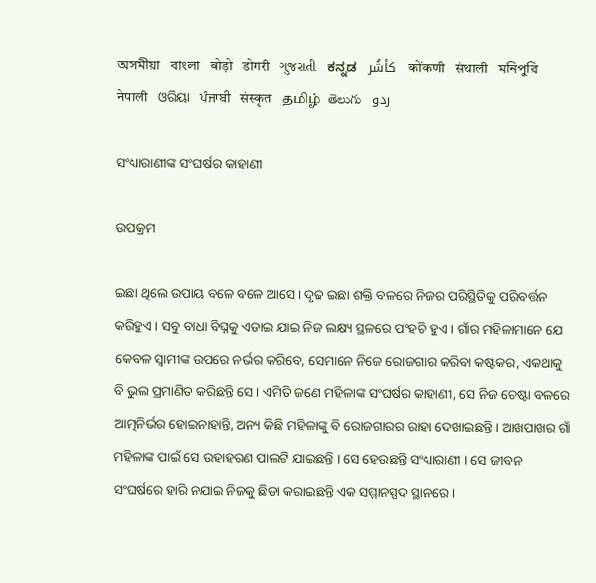অসমীয়া   বাংলা   बोड़ो   डोगरी   ગુજરાતી   ಕನ್ನಡ   كأشُر   कोंकणी   संथाली   মনিপুরি   नेपाली   ଓରିୟା   ਪੰਜਾਬੀ   संस्कृत   தமிழ்  తెలుగు   ردو

ସଂଧ୍ୟାରାଣୀଙ୍କ ସଂଘର୍ଷର କାହାଣୀ

ଉପକ୍ରମ

ଇଛା ଥିଲେ ଉପାୟ ବଳେ ବଳେ ଆସେ । ଦୃଢ ଇଛା ଶକ୍ତି ବଳରେ ନିଜର ପରିସ୍ଥିତିକୁ ପରିବର୍ତ୍ତନ କରିହୁଏ । ସବୁ ବାଧା ବିଘ୍ନକୁ ଏଡାଇ ଯାଇ ନିଜ ଲକ୍ଷ୍ୟ ସ୍ଥଳରେ ପଂହଚି ହୁଏ । ଗାଁର ମହିଳାମାନେ ଯେ କେବଳ ସ୍ୱାମୀଙ୍କ ଉପରେ ନର୍ଭର କରିବେ, ସେମାନେ ନିଜେ ରୋଜଗାର କରିବା କଷ୍ଟକର, ଏକଥାକୁ ବି ଭୁଲ ପ୍ରମାଣିତ କରିଛନ୍ତି ସେ । ଏମିତି ଜଣେ ମହିଳାଙ୍କ ସଂଘର୍ଷର କାହାଣୀ, ସେ ନିଜ ଚେଷ୍ଟା ବଳରେ ଆତ୍ମନିର୍ଭର ହୋଇନାହାନ୍ତି, ଅନ୍ୟ କିଛି ମହିଳାଙ୍କୁ ବି ରୋଜଗାରର ରାହା ଦେଖାଇଛନ୍ତି । ଆଖପାଖର ଗାଁ ମହିଳାଙ୍କ ପାଇଁ ସେ ଉହାହରଣ ପାଲଟି ଯାଇଛନ୍ତି । ସେ ହେଉଛନ୍ତି ସଂଧ୍ୟାରାଣୀ । ସେ ଜୀବନ ସଂଘର୍ଷରେ ହାରି ନଯାଇ ନିଜକୁ ଛିଡା କରାଇଛନ୍ତି ଏକ ସମ୍ମାନସ୍ପଦ ସ୍ଥାନରେ।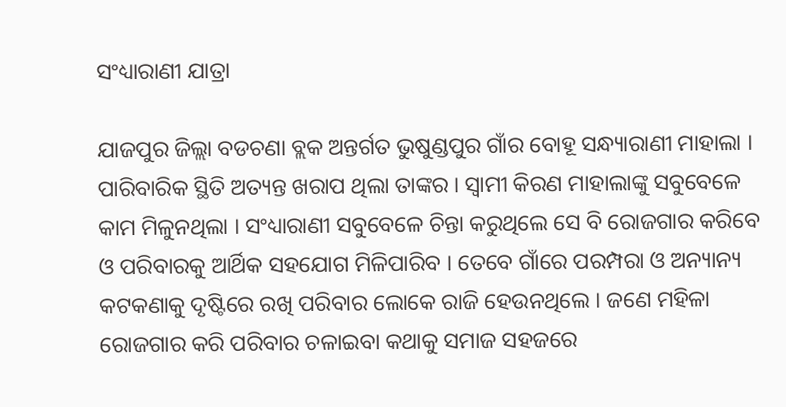ସଂଧ୍ୟାରାଣୀ ଯାତ୍ରା

ଯାଜପୁର ଜିଲ୍ଲା ବଡଚଣା ବ୍ଲକ ଅନ୍ତର୍ଗତ ଭୁଷୁଣ୍ଡପୁର ଗାଁର ବୋହୂ ସନ୍ଧ୍ୟାରାଣୀ ମାହାଲା । ପାରିବାରିକ ସ୍ଥିତି ଅତ୍ୟନ୍ତ ଖରାପ ଥିଲା ତାଙ୍କର । ସ୍ୱାମୀ କିରଣ ମାହାଲାଙ୍କୁ ସବୁବେଳେ କାମ ମିଳୁନଥିଲା । ସଂଧ୍ୟାରାଣୀ ସବୁବେଳେ ଚିନ୍ତା କରୁଥିଲେ ସେ ବି ରୋଜଗାର କରିବେ ଓ ପରିବାରକୁ ଆର୍ଥିକ ସହଯୋଗ ମିଳିପାରିବ । ତେବେ ଗାଁରେ ପରମ୍ପରା ଓ ଅନ୍ୟାନ୍ୟ କଟକଣାକୁ ଦୃଷ୍ଟିରେ ରଖି ପରିବାର ଲୋକେ ରାଜି ହେଉନଥିଲେ । ଜଣେ ମହିଳା ରୋଜଗାର କରି ପରିବାର ଚଳାଇବା କଥାକୁ ସମାଜ ସହଜରେ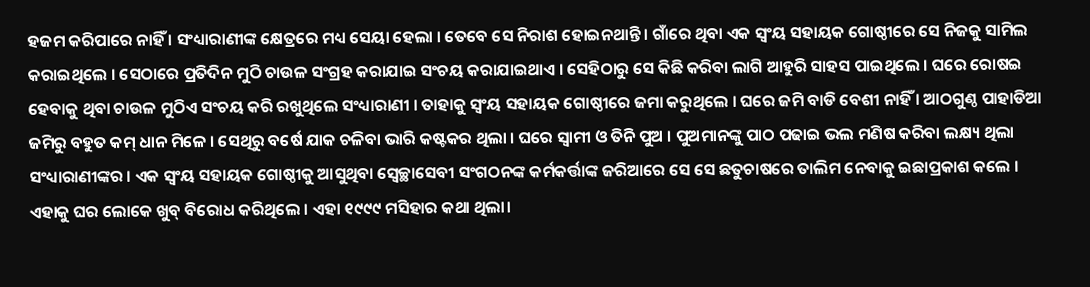ହଜମ କରିପାରେ ନାହିଁ । ସଂଧ୍ୟାରାଣୀଙ୍କ କ୍ଷେତ୍ରରେ ମଧ୍ୟ ସେୟା ହେଲା । ତେବେ ସେ ନିରାଶ ହୋଇନଥାନ୍ତି । ଗାଁରେ ଥିବା ଏକ ସ୍ୱଂୟ ସହାୟକ ଗୋଷ୍ଠୀରେ ସେ ନିଜକୁ ସାମିଲ କରାଇଥିଲେ । ସେଠାରେ ପ୍ରତିଦିନ ମୁଠି ଚାଉଳ ସଂଗ୍ରହ କରାଯାଇ ସଂଚୟ କରାଯାଇଥାଏ । ସେହିଠାରୁ ସେ କିଛି କରିବା ଲାଗି ଆହୁରି ସାହସ ପାଇଥିଲେ । ଘରେ ରୋଷଇ ହେବାକୁ ଥିବା ଚାଉଳ ମୁଠିଏ ସଂଚୟ କରି ରଖୁଥିଲେ ସଂଧ୍ୟାରାଣୀ । ତାହାକୁ ସ୍ୱଂୟ ସହାୟକ ଗୋଷ୍ଠୀରେ ଜମା କରୁଥିଲେ । ଘରେ ଜମି ବାଡି ବେଶୀ ନାହିଁ । ଆଠଗୁଣ୍ଠ ପାହାଡିଆ ଜମିରୁ ବହୁତ କମ୍ ଧାନ ମିଳେ । ସେଥିରୁ ବର୍ଷେ ଯାକ ଚଳିବା ଭାରି କଷ୍ଟକର ଥିଲା । ଘରେ ସ୍ୱାମୀ ଓ ତିନି ପୁଅ । ପୁଅମାନଙ୍କୁ ପାଠ ପଢାଇ ଭଲ ମଣିଷ କରିବା ଲକ୍ଷ୍ୟ ଥିଲା ସଂଧ୍ୟାରାଣୀଙ୍କର । ଏକ ସ୍ୱଂୟ ସହାୟକ ଗୋଷ୍ଠୀକୁ ଆସୁଥିବା ସ୍ୱେଚ୍ଛାସେବୀ ସଂଗଠନଙ୍କ କର୍ମକର୍ତ୍ତାଙ୍କ ଜରିଆରେ ସେ ସେ ଛତୁଚାଷରେ ତାଲିମ ନେବାକୁ ଇଛାପ୍ରକାଶ କଲେ । ଏହାକୁ ଘର ଲୋକେ ଖୁବ୍ ବିରୋଧ କରିଥିଲେ । ଏହା ୧୯୯୯ ମସିହାର କଥା ଥିଲା।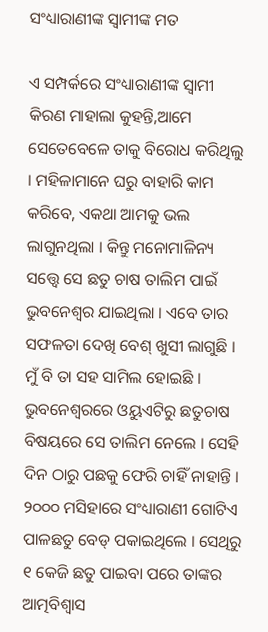ସଂଧ୍ୟାରାଣୀଙ୍କ ସ୍ୱାମୀଙ୍କ ମତ

ଏ ସମ୍ପର୍କରେ ସଂଧ୍ୟାରାଣୀଙ୍କ ସ୍ୱାମୀ କିରଣ ମାହାଲା କୁହନ୍ତି,ଆମେ ସେତେବେଳେ ତାକୁ ବିରୋଧ କରିଥିଲୁ । ମହିଳାମାନେ ଘରୁ ବାହାରି କାମ କରିବେ, ଏକଥା ଆମକୁ ଭଲ ଲାଗୁନଥିଲା । କିନ୍ତୁ ମନୋମାଳିନ୍ୟ ସତ୍ତ୍ୱେ ସେ ଛତୁ ଚାଷ ତାଲିମ ପାଇଁ ଭୁବନେଶ୍ୱର ଯାଇଥିଲା । ଏବେ ତାର ସଫଳତା ଦେଖି ବେଶ୍ ଖୁସୀ ଲାଗୁଛି । ମୁଁ ବି ତା ସହ ସାମିଲ ହୋଇଛି । ଭୁବନେଶ୍ୱରରେ ଓୟୁଏଟିରୁ ଛତୁଚାଷ ବିଷୟରେ ସେ ତାଲିମ ନେଲେ । ସେହି ଦିନ ଠାରୁ ପଛକୁ ଫେରି ଚାହିଁ ନାହାନ୍ତି । ୨୦୦୦ ମସିହାରେ ସଂଧ୍ୟାରାଣୀ ଗୋଟିଏ ପାଳଛତୁ ବେଡ୍ ପକାଇଥିଲେ । ସେଥିରୁ ୧ କେଜି ଛତୁ ପାଇବା ପରେ ତାଙ୍କର ଆତ୍ମବିଶ୍ୱାସ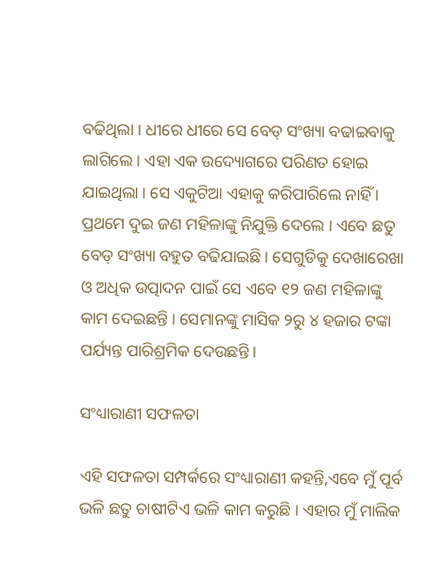ବଢିଥିଲା । ଧୀରେ ଧୀରେ ସେ ବେଡ୍ ସଂଖ୍ୟା ବଢାଇବାକୁ ଲାଗିଲେ । ଏହା ଏକ ଉଦ୍ୟୋଗରେ ପରିଣତ ହୋଇ ଯାଇଥିଲା । ସେ ଏକୁଟିଆ ଏହାକୁ କରିପାରିଲେ ନାହିଁ । ପ୍ରଥମେ ଦୁଇ ଜଣ ମହିଳାଙ୍କୁ ନିଯୁକ୍ତି ଦେଲେ । ଏବେ ଛତୁ ବେଡ୍ ସଂଖ୍ୟା ବହୁତ ବଢିଯାଇଛି । ସେଗୁଡିକୁ ଦେଖାରେଖା ଓ ଅଧିକ ଉତ୍ପାଦନ ପାଇଁ ସେ ଏବେ ୧୨ ଜଣ ମହିଳାଙ୍କୁ କାମ ଦେଇଛନ୍ତି । ସେମାନଙ୍କୁ ମାସିକ ୨ରୁ ୪ ହଜାର ଟଙ୍କା ପର୍ଯ୍ୟନ୍ତ ପାରିଶ୍ରମିକ ଦେଉଛନ୍ତି ।

ସଂଧ୍ୟାରାଣୀ ସଫଳତା

ଏହି ସଫଳତା ସମ୍ପର୍କରେ ସଂଧ୍ୟାରାଣୀ କହନ୍ତି,ଏବେ ମୁଁ ପୂର୍ବ ଭଳି ଛତୁ ଚାଷୀଟିଏ ଭଳି କାମ କରୁଛି । ଏହାର ମୁଁ ମାଲିକ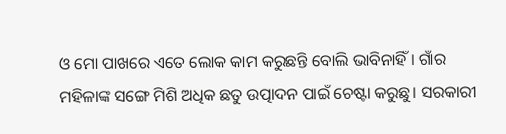ଓ ମୋ ପାଖରେ ଏତେ ଲୋକ କାମ କରୁଛନ୍ତି ବୋଲି ଭାବିନାହିଁ । ଗାଁର ମହିଳାଙ୍କ ସଙ୍ଗେ ମିଶି ଅଧିକ ଛତୁ ଉତ୍ପାଦନ ପାଇଁ ଚେଷ୍ଟା କରୁଛୁ। ସରକାରୀ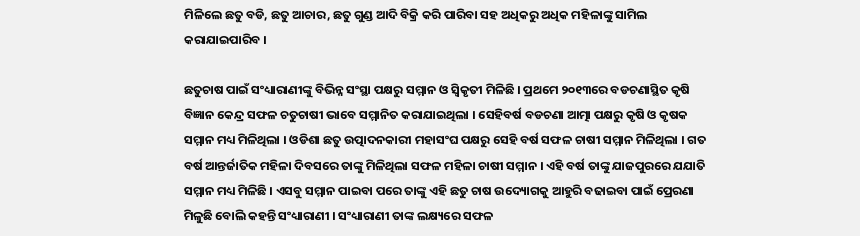ମିଳିଲେ ଛତୁ ବଡି, ଛତୁ ଆଚାର, ଛତୁ ଗୁଣ୍ଡ ଆଦି ବିକ୍ରି କରି ପାରିବା ସହ ଅଧିକରୁ ଅଧିକ ମହିଳାଙ୍କୁ ସାମିଲ କରାଯାଇପାରିବ ।

ଛତୁଚାଷ ପାଇଁ ସଂଧ୍ୟାରାଣୀଙ୍କୁ ବିଭିନ୍ନ ସଂସ୍ଥା ପକ୍ଷରୁ ସମ୍ମାନ ଓ ସ୍ୱିକୃତୀ ମିଳିଛି । ପ୍ରଥମେ ୨୦୧୩ରେ ବଡଚଣାସ୍ଥିତ କୃଷି ବିଜ୍ଞାନ କେନ୍ଦ୍ର ସଫଳ ଚତୁଚାଷୀ ଭାବେ ସମ୍ମାନିତ କରାଯାଇଥିଲା । ସେହିବର୍ଷ ବଡଚଣା ଆତ୍ମା ପକ୍ଷରୁ କୃଷି ଓ କୃଷକ ସମ୍ମାନ ମଧ୍ୟ ମିଳିଥିଲା । ଓଡିଶା ଛତୁ ଉତ୍ପାଦନକାରୀ ମହାସଂଘ ପକ୍ଷରୁ ସେହି ବର୍ଷ ସଫଳ ଚାଷୀ ସମ୍ମାନ ମିଳିଥିଲା । ଗତ ବର୍ଷ ଆନ୍ତର୍ଜାତିକ ମହିଳା ଦିବସରେ ତାଙ୍କୁ ମିଳିଥିଲା ସଫଳ ମହିଳା ଚାଷୀ ସମ୍ମାନ । ଏହି ବର୍ଷ ତାଙ୍କୁ ଯାଜପୁରରେ ଯଯାତି ସମ୍ମାନ ମଧ୍ୟ ମିଳିଛି । ଏସବୁ ସମ୍ମାନ ପାଇବା ପରେ ତାଙ୍କୁ ଏହି ଛତୁ ଚାଷ ଉଦ୍ୟୋଗକୁ ଆହୁରି ବଢାଇବା ପାଇଁ ପ୍ରେରଣା ମିଳୁଛି ବୋଲି କହନ୍ତି ସଂଧ୍ୟାରାଣୀ । ସଂଧ୍ୟାରାଣୀ ତାଙ୍କ ଲକ୍ଷ୍ୟରେ ସଫଳ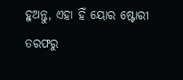ହୁଅନ୍ତୁ, ଏହା ହିଁ ୟୋର ଷ୍ଟୋରୀ ତରଫରୁ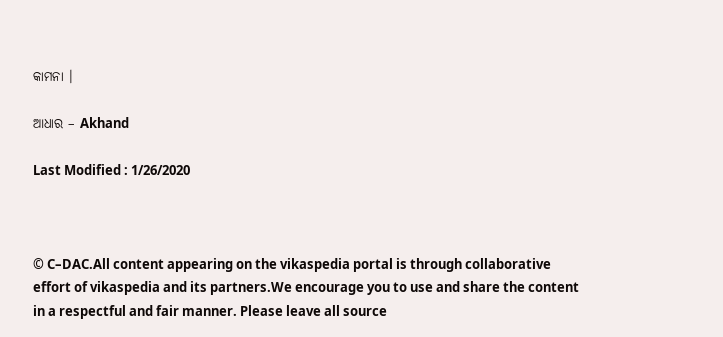କାମନା ।

ଆଧାର – Akhand

Last Modified : 1/26/2020



© C–DAC.All content appearing on the vikaspedia portal is through collaborative effort of vikaspedia and its partners.We encourage you to use and share the content in a respectful and fair manner. Please leave all source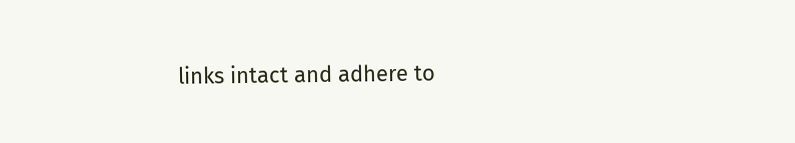links intact and adhere to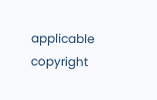applicable copyright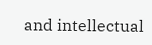and intellectual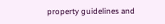property guidelines and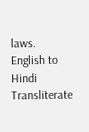laws.
English to Hindi Transliterate